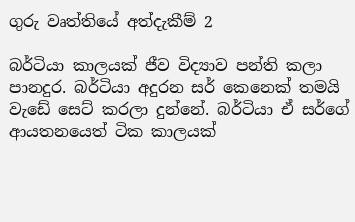ගුරු වෘත්තියේ අත්දැකීම් 2

බර්ටියා කාලයක් ජීව විද්‍යාව පන්ති කලා පානදුර. බර්ටියා අදුරන සර් කෙනෙක් තමයි වැඩේ සෙට් කරලා දුන්නේ. බර්ටියා ඒ සර්ගේ ආයතනයෙත් ටික කාලයක්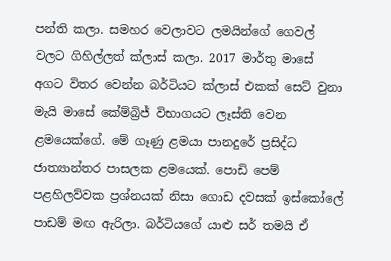පන්ති කලා. සමහර වෙලාවට ලමයින්ගේ ගෙවල් වලට ගිහිල්ලත් ක්ලාස් කලා. 2017 මාර්තු මාසේ අගට විතර වෙන්න බර්ටියට ක්ලාස් එකක් සෙට් වුනා මැයි මාසේ කේම්බ්‍රිජ් විභාගයට ලෑස්ති වෙන ළමයෙක්ගේ. මේ ගෑණු ළමයා පානදුරේ ප්‍රසිද්ධ ජාත්‍යාන්තර පාසලක ළමයෙක්. පොඩි පෙම් පළහිලව්වක ප්‍රශ්නයක් නිසා ගොඩ දවසක් ඉස්කෝලේ පාඩම් මඟ ඇරිලා. බර්ටියගේ යාළු සර් තමයි ඒ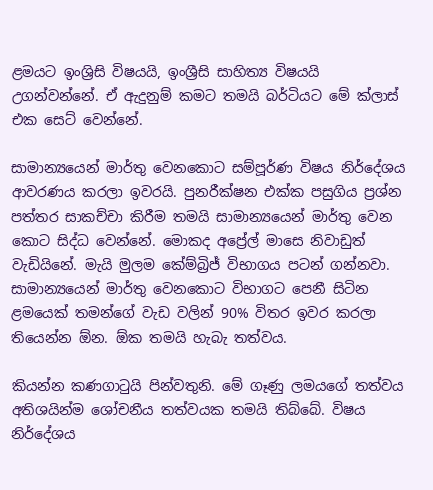ළමයට ඉංශ්‍රිසි විෂයයි, ඉංශ්‍රීසි සාහිත්‍ය විෂයයි උගන්වන්නේ. ඒ ඇදුනුම් කමට තමයි බර්ටියට මේ ක්ලාස් එක සෙට් වෙන්නේ.

සාමාන්‍යයෙන් මාර්තු වෙනකොට සම්පූර්ණ විෂය නිර්දේශය ආවරණය කරලා ඉවරයි. පුනරීක්ෂන එක්ක පසුගිය ප්‍රශ්න පත්තර සාකච්චා කිරීම තමයි සාමාන්‍යයෙන් මාර්තු වෙන කොට සිද්ධ වෙන්නේ. මොකද අප්‍රේල් මාසෙ නිවාඩුත් වැඩියිනේ. මැයි මුලම කේම්බ්‍රිජ් විභාගය පටන් ගන්නවා. සාමාන්‍යයෙන් මාර්තු වෙනකොට විභාගට පෙනී සිටින ළමයෙක් තමන්ගේ වැඩ වලින් 90% විතර ඉවර කරලා තියෙන්න ඕන. ඕක තමයි හැබැ තත්වය.

කියන්න කණගාටුයි පින්වතුනි. මේ ගෑණු ලමයගේ තත්වය අතිශයින්ම ශෝචනීය තත්වයක තමයි තිබ්බේ. විෂය නිර්දේශය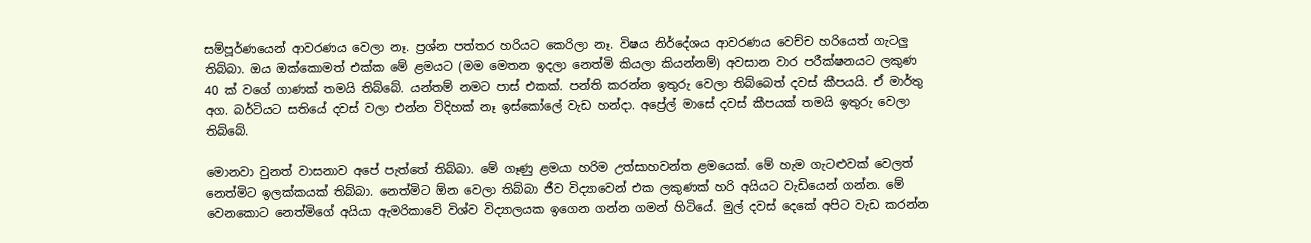සම්පූර්ණයෙන් ආවරණය වෙලා නෑ. ප්‍රශ්න පත්තර හරියට කෙරිලා නෑ. විෂය නිර්දේශය ආවරණය වෙච්ච හරියෙත් ගැටලු තිබ්බා. ඔය ඔක්කොමත් එක්ක මේ ළමයට (මම මෙතන ඉදලා නෙත්මි කියලා කියන්නම්) අවසාන වාර පරීක්ෂනයට ලකුණ 40 ක් වගේ ගාණක් තමයි තිබ්බේ. යන්තම් නමට පාස් එකක්. පන්ති කරන්න ඉතුරු වෙලා තිබ්බෙත් දවස් කීපයයි. ඒ මාර්තු අග. බර්ටියට සතියේ දවස් වලා එන්න විදිහක් නෑ ඉස්කෝලේ වැඩ හන්දා. අප්‍රේල් මාසේ දවස් කීපයක් තමයි ඉතුරු වෙලා තිබ්බේ.

මොනවා වුනත් වාසනාව අපේ පැත්තේ තිබ්බා. මේ ගෑණු ළමයා හරිම උත්සාහවන්ත ළමයෙක්. මේ හැම ගැටළුවක් වෙලත් නෙත්මිට ඉලක්කයක් තිබ්බා. නෙත්මිට ඕන වෙලා තිබ්බා ජීව විද්‍යාවෙන් එක ලකුණක් හරි අයියට වැඩියෙන් ගන්න. මේ වෙනකොට නෙත්මිගේ අයියා ඇමරිකාවේ විශ්ව විද්‍යාලයක ඉගෙන ගන්න ගමන් හිටියේ. මුල් දවස් දෙකේ අපිට වැඩ කරන්න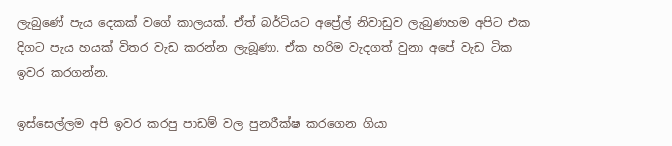ලැබුණේ පැය දෙකක් වගේ කාලයක්. ඒත් බර්ටියට අප්‍රේල් නිවාඩුව ලැබුණහම අපිට එක දිගට පැය හයක් විතර වැඩ කරන්න ලැබූණා. ඒක හරිම වැදගත් වුනා අපේ වැඩ ටික ඉවර කරගන්න.

ඉස්සෙල්ලම අපි ඉවර කරපු පාඩම් වල පුනරීක්ෂ කරගෙන ගියා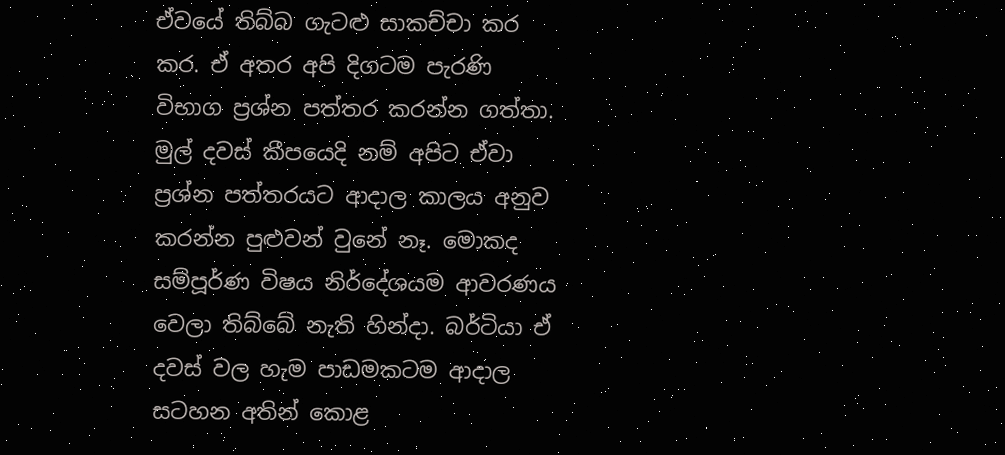ඒවයේ තිබ්බ ගැටළු සාකච්චා කර කර. ඒ අතර අපි දිගටම පැරණි විභාග ප්‍රශ්න පත්තර කරන්න ගත්තා. මුල් දවස් කීපයෙදි නම් අපිට ඒවා ප්‍රශ්න පත්තරයට ආදාල කාලය අනුව කරන්න පුළුවන් වුනේ නෑ. මොකද සම්පූර්ණ විෂය නිර්දේශයම ආවරණය වෙලා තිබ්බේ නැති හින්දා. බර්ටියා ඒ දවස් වල හැම පාඩමකටම ආදාල සටහන අතින් කොළ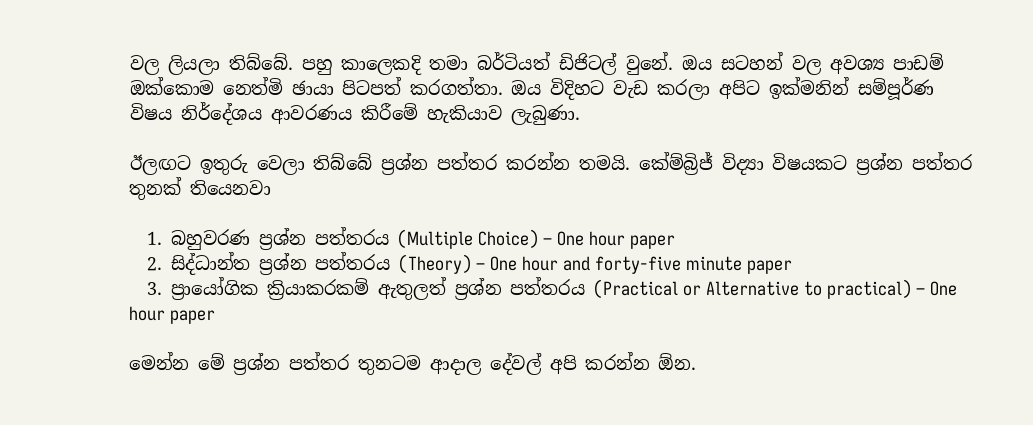වල ලියලා තිබ්බේ. පහු කාලෙකදි තමා බර්ටියත් ඩිජිටල් වුනේ. ඔය සටහන් වල අවශ්‍ය පාඩම් ඔක්කොම නෙත්මි ඡායා පිටපත් කරගත්තා. ඔය විදිහට වැඩ කරලා අපිට ඉක්මනින් සම්පූර්ණ විෂය නිර්දේශය ආවරණය කිරීමේ හැකියාව ලැබුණා.

ඊලඟට ඉතුරු වෙලා තිබ්බේ ප්‍රශ්න පත්තර කරන්න තමයි. කේම්බ්‍රිජ් විද්‍යා විෂයකට ප්‍රශ්න පත්තර තුනක් තියෙනවා

  1. බහුවරණ ප්‍රශ්න පත්තරය (Multiple Choice) – One hour paper
  2. සිද්ධාන්ත ප්‍රශ්න පත්තරය (Theory) – One hour and forty-five minute paper
  3. ප්‍රායෝගික ක්‍රියාකරකම් ඇතුලත් ප්‍රශ්න පත්තරය (Practical or Alternative to practical) – One hour paper

මෙන්න මේ ප්‍රශ්න පත්තර තුනටම ආදාල දේවල් අපි කරන්න ඕන.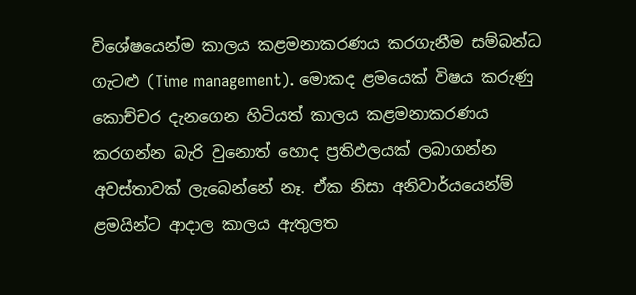විශේෂයෙන්ම කාලය කළමනාකරණය කරගැනීම සම්බන්ධ ගැටළු (Time management). මොකද ළමයෙක් විෂය කරුණු කොච්චර දැනගෙන හිටියත් කාලය කළමනාකරණය කරගන්න බැරි වුනොත් හොද ප්‍රතිඵලයක් ලබාගන්න අවස්තාවක් ලැබෙන්නේ නෑ. ඒක නිසා අනිවාර්යයෙන්ම් ළමයින්ට ආදාල කාලය ඇතුලත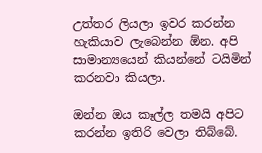උත්තර ලියලා ඉවර කරන්න හැකියාව ලැබෙන්න ඕන. අපි සාමාන්‍යයෙන් කියන්නේ ටයිමින් කරනවා කියලා.

ඔන්න ඔය කෑල්ල තමයි අපිට කරන්න ඉතිරි වෙලා තිබ්බේ.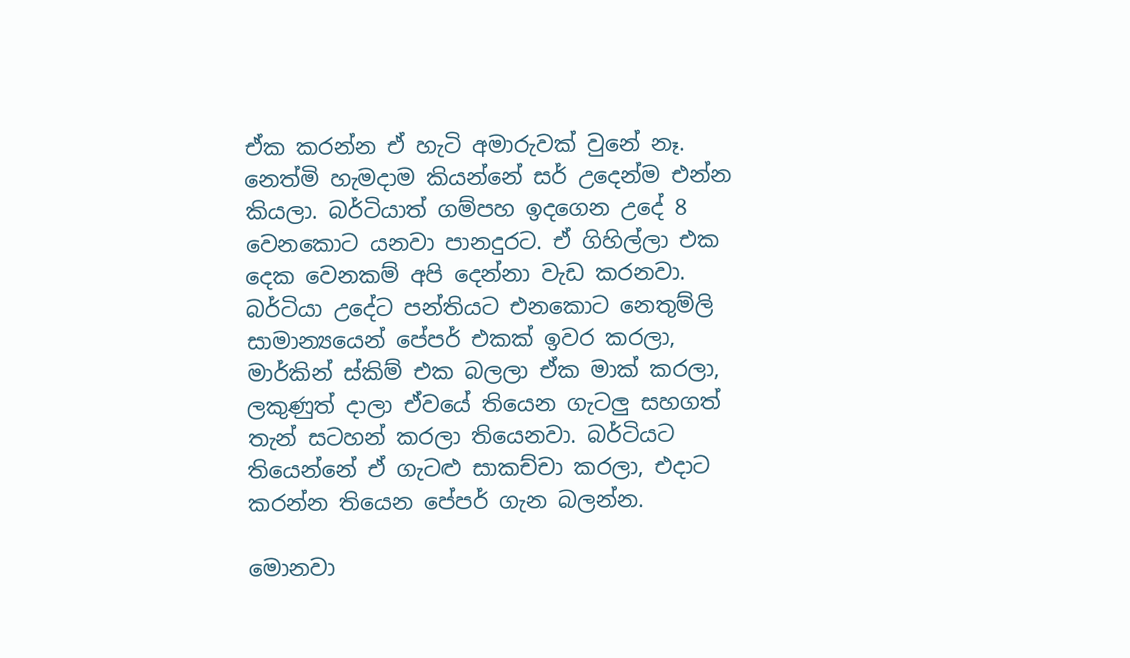ඒක කරන්න ඒ හැටි අමාරුවක් වුනේ නෑ. නෙත්මි හැමදාම කියන්නේ සර් උදෙන්ම එන්න කියලා. බර්ටියාත් ගම්පහ ඉදගෙන උදේ 8 වෙනකොට යනවා පානදුරට. ඒ ගිහිල්ලා එක දෙක වෙනකම් අපි දෙන්නා වැඩ කරනවා. බර්ටියා උදේට පන්තියට එනකොට නෙතුම්ලි සාමාන්‍යයෙන් පේපර් එකක් ඉවර කරලා, මාර්කින් ස්කිම් එක බලලා ඒක මාක් කරලා, ලකුණුත් දාලා ඒවයේ තියෙන ගැටලු සහගත් තැන් සටහන් කරලා තියෙනවා. බර්ටියට තියෙන්නේ ඒ ගැටළු සාකච්චා කරලා, එදාට කරන්න තියෙන පේපර් ගැන බලන්න.

මොනවා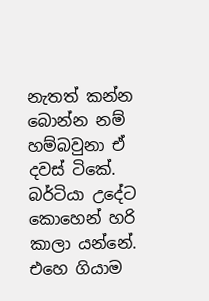නැතත් කන්න බොන්න නම් හම්බවුනා ඒ දවස් ටිකේ. බර්ටියා උදේට කොහෙන් හරි කාලා යන්නේ. එහෙ ගියාම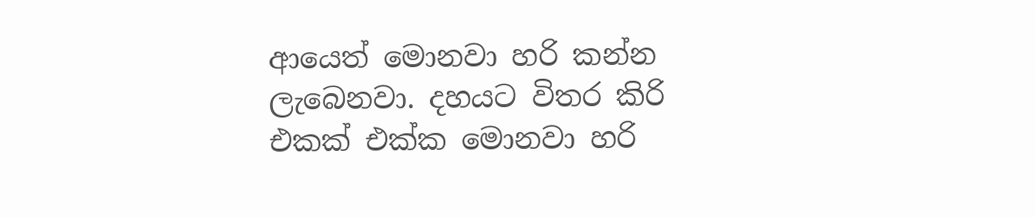ආයෙත් මොනවා හරි කන්න ලැබෙනවා. දහයට විතර කිරි එකක් එක්ක මොනවා හරි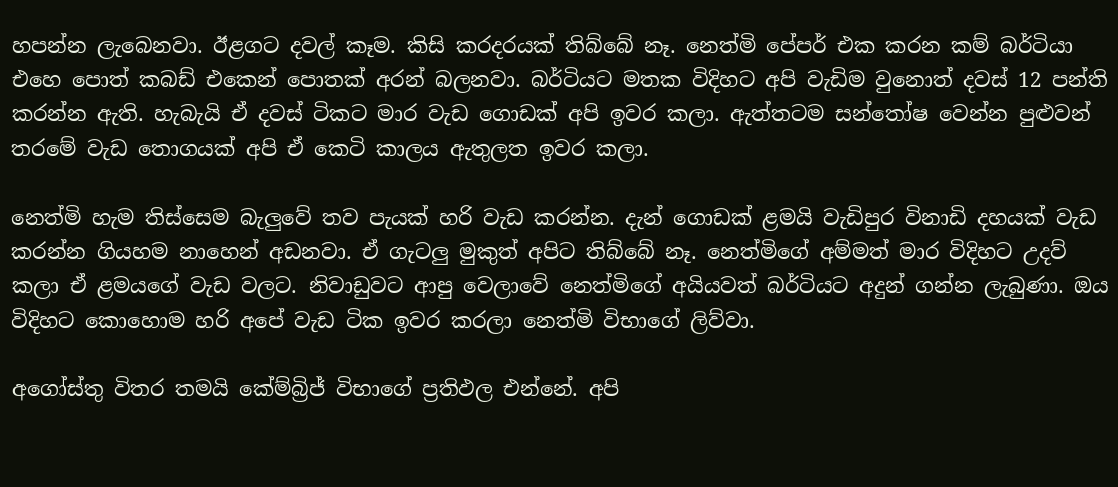හපන්න ලැබෙනවා. ඊළගට දවල් කෑම. කිසි කරදරයක් තිබ්බේ නෑ. නෙත්මි පේපර් එක කරන කම් බර්ටියා එහෙ පොත් කබඩ් එකෙන් පොතක් අරන් බලනවා. බර්ටියට මතක විදිහට අපි වැඩිම වුනොත් දවස් 12 පන්ති කරන්න ඇති. හැබැයි ඒ දවස් ටිකට මාර වැඩ ගොඩක් අපි ඉවර කලා. ඇත්තටම සන්තෝෂ වෙන්න පුළුවන් තරමේ වැඩ තොගයක් අපි ඒ කෙටි කාලය ඇතුලත ඉවර කලා.

නෙත්මි හැම තිස්සෙම බැලුවේ තව පැයක් හරි වැඩ කරන්න. දැන් ගොඩක් ළමයි වැඩිපුර විනාඩි දහයක් වැඩ කරන්න ගියහම නාහෙන් අඩනවා. ඒ ගැටලු මුකුත් අපිට තිබ්බේ නෑ. නෙත්මිගේ අම්මත් මාර විදිහට උදව් කලා ඒ ළමයගේ වැඩ වලට. නිවාඩුවට ආපු වෙලාවේ නෙත්මිගේ අයියවත් බර්ටියට අදුන් ගන්න ලැබුණා. ඔය විදිහට කොහොම හරි අපේ වැඩ ටික ඉවර කරලා නෙත්මි විභාගේ ලිව්වා.

අගෝස්තු විතර තමයි කේම්බ්‍රිජ් විභාගේ ප්‍රතිඵල එන්නේ. අපි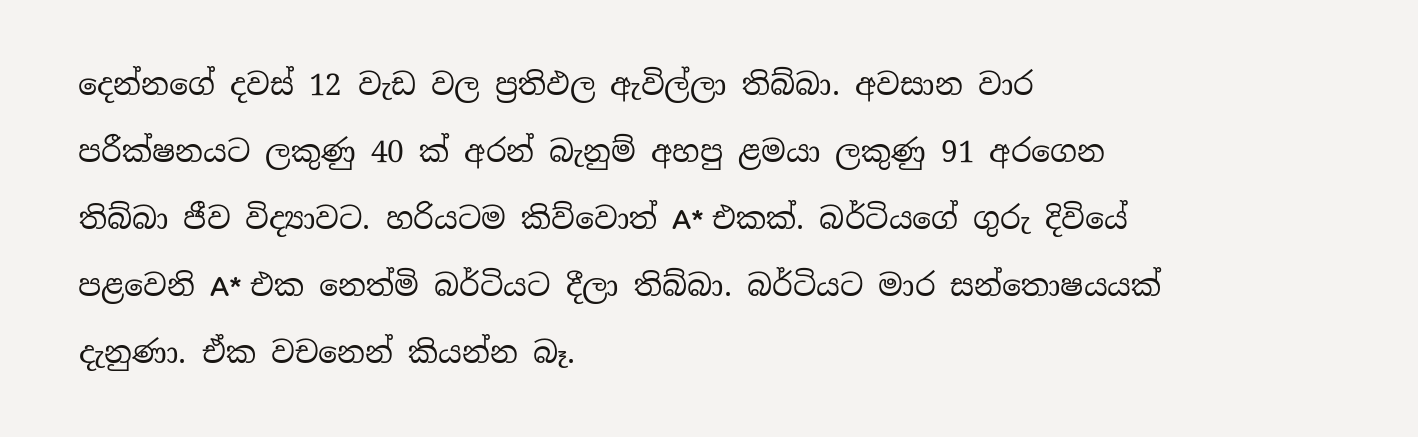දෙන්නගේ දවස් 12 වැඩ වල ප්‍රතිඵල ඇවිල්ලා තිබ්බා. අවසාන වාර පරීක්ෂනයට ලකුණු 40 ක් අරන් බැනුම් අහපු ළමයා ලකුණු 91 අරගෙන තිබ්බා ජීව විද්‍යාවට. හරියටම කිව්වොත් A* එකක්. බර්ටියගේ ගුරු දිවියේ පළවෙනි A* එක නෙත්මි බර්ටියට දීලා තිබ්බා. බර්ටියට මාර සන්තොෂයයක් දැනුණා. ඒක වචනෙන් කියන්න බෑ.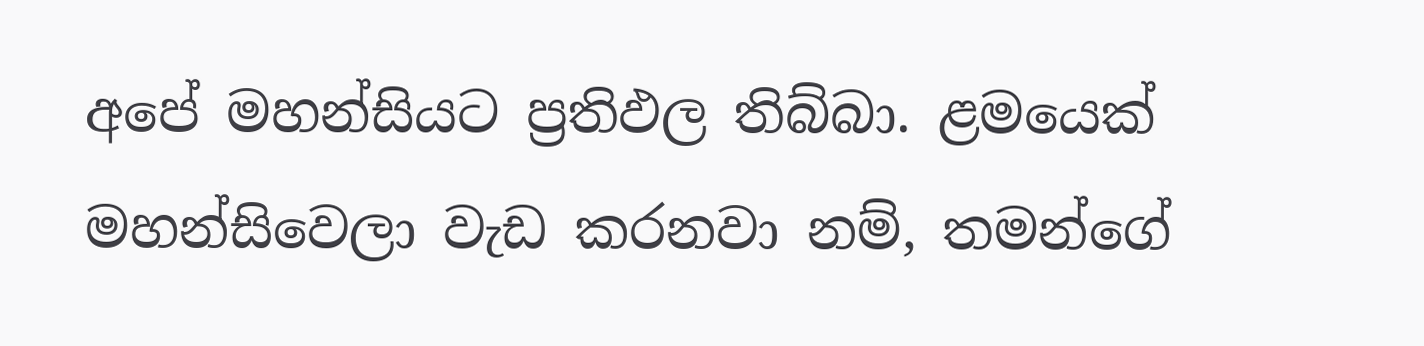අපේ මහන්සියට ප්‍රතිඵල තිබ්බා. ළමයෙක් මහන්සිවෙලා වැඩ කරනවා නම්, තමන්ගේ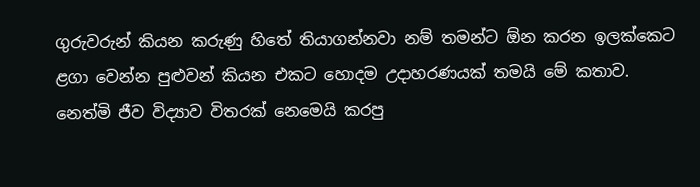ගුරුවරුන් කියන කරුණු හිතේ තියාගන්නවා නම් තමන්ට ඕන කරන ඉලක්කෙට ළගා වෙන්න පුළුවන් කියන එකට හොදම උදාහරණයක් තමයි මේ කතාව. නෙත්මි ජීව විද්‍යාව විතරක් නෙමෙයි කරපු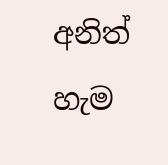අනිත් හැම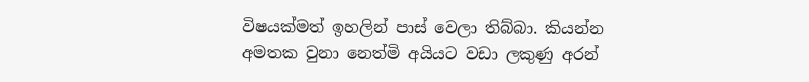විෂයක්මත් ඉහලින් පාස් වෙලා තිබ්බා. කියන්න අමතක වුනා නෙත්මි අයියට වඩා ලකුණු අරන්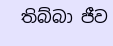තිබ්බා ජීව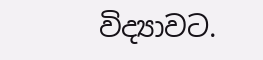විද්‍යාවට.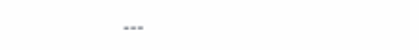---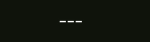---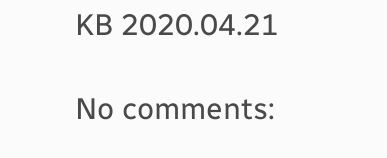KB 2020.04.21

No comments: